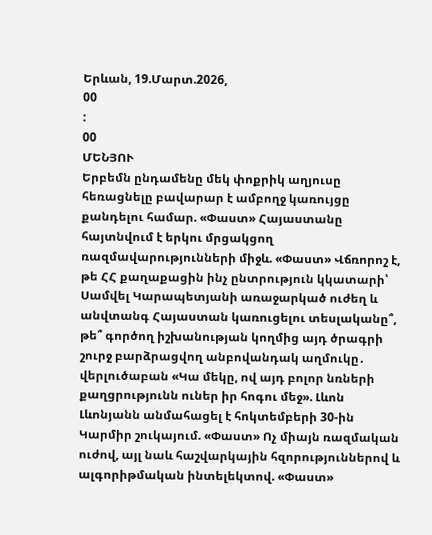Երևան, 19.Մարտ.2026,
00
:
00
ՄԵՆՅՈՒ
Երբեմն ընդամենը մեկ փոքրիկ աղյուսը հեռացնելը բավարար է ամբողջ կառույցը քանդելու համար. «Փաստ» Հայաստանը հայտնվում է երկու մրցակցող ռազմավարությունների միջև. «Փաստ» Վճռորոշ է, թե ՀՀ քաղաքացին ինչ ընտրություն կկատարի՝ Սամվել Կարապետյանի առաջարկած ուժեղ և անվտանգ Հայաստան կառուցելու տեսլականը՞, թե՞ գործող իշխանության կողմից այդ ծրագրի շուրջ բարձրացվող անբովանդակ աղմուկը․ վերլուծաբան «Կա մեկը, ով այդ բոլոր նռների քաղցրությունն ուներ իր հոգու մեջ». Լևոն Լևոնյանն անմահացել է հոկտեմբերի 30-ին Կարմիր շուկայում. «Փաստ» Ոչ միայն ռազմական ուժով, այլ նաև հաշվարկային հզորություններով և ալգորիթմական ինտելեկտով. «Փաստ»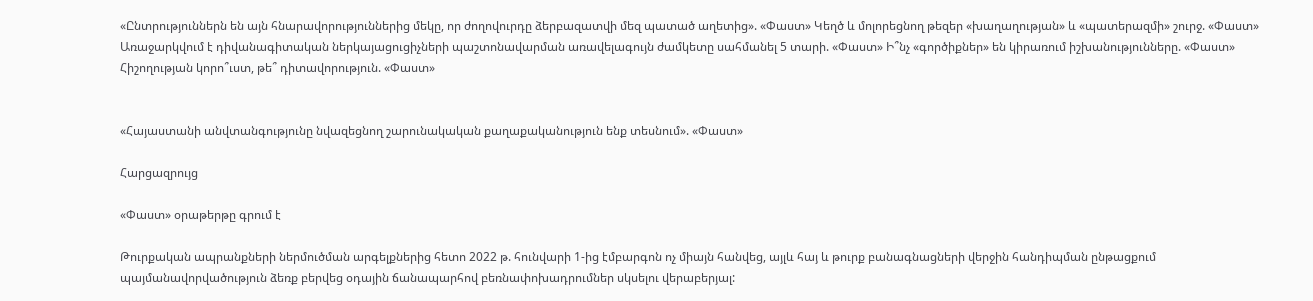«Ընտրություններն են այն հնարավորություններից մեկը, որ ժողովուրդը ձերբազատվի մեզ պատած աղետից». «Փաստ» Կեղծ և մոլորեցնող թեզեր «խաղաղության» և «պատերազմի» շուրջ. «Փաստ» Առաջարկվում է դիվանագիտական ներկայացուցիչների պաշտոնավարման առավելագույն ժամկետը սահմանել 5 տարի. «Փաստ» Ի՞նչ «գործիքներ» են կիրառում իշխանությունները. «Փաստ» Հիշողության կորո՞ւստ, թե՞ դիտավորություն. «Փաստ»


«Հայաստանի անվտանգությունը նվազեցնող շարունակական քաղաքականություն ենք տեսնում». «Փաստ»

Հարցազրույց

«Փաստ» օրաթերթը գրում է

Թուրքական ապրանքների ներմուծման արգելքներից հետո 2022 թ. հունվարի 1-ից էմբարգոն ոչ միայն հանվեց, այլև հայ և թուրք բանագնացների վերջին հանդիպման ընթացքում պայմանավորվածություն ձեռք բերվեց օդային ճանապարհով բեռնափոխադրումներ սկսելու վերաբերյալ: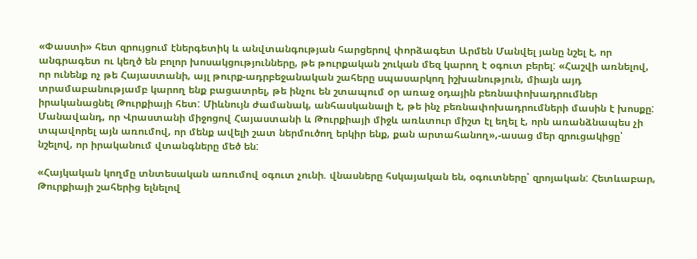«Փաստի» հետ զրույցում էներգետիկ և անվտանգության հարցերով փորձագետ Արմեն Մանվել յանը նշել է, որ անգրագետ ու կեղծ են բոլոր խոսակցությունները, թե թուրքական շուկան մեզ կարող է օգուտ բերել: «Հաշվի առնելով, որ ունենք ոչ թե Հայաստանի, այլ թուրք-ադրբեջանական շահերը սպասարկող իշխանություն, միայն այդ տրամաբանությամբ կարող ենք բացատրել, թե ինչու են շտապում օր առաջ օդային բեռնափոխադրումներ իրականացնել Թուրքիայի հետ: Միևնույն ժամանակ, անհասկանալի է, թե ինչ բեռնափոխադրումների մասին է խոսքը: Մանավանդ, որ Վրաստանի միջոցով Հայաստանի և Թուրքիայի միջև առևտուր միշտ էլ եղել է, որն առանձնապես չի տպավորել այն առումով, որ մենք ավելի շատ ներմուծող երկիր ենք, քան արտահանող»,-ասաց մեր զրուցակիցը՝ նշելով, որ իրականում վտանգները մեծ են:

«Հայկական կողմը տնտեսական առումով օգուտ չունի. վնասները հսկայական են, օգուտները՝ զրոյական: Հետևաբար, Թուրքիայի շահերից ելնելով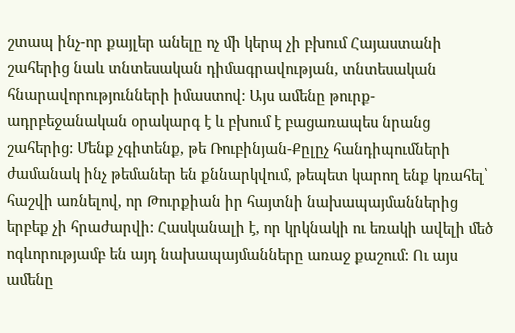շտապ ինչ-որ քայլեր անելը ոչ մի կերպ չի բխում Հայաստանի շահերից նաև տնտեսական դիմագրավության, տնտեսական հնարավորությունների իմաստով: Այս ամենը թուրք- ադրբեջանական օրակարգ է և բխում է բացառապես նրանց շահերից: Մենք չգիտենք, թե Ռուբինյան-Քըլըչ հանդիպումների ժամանակ ինչ թեմաներ են քննարկվում, թեպետ կարող ենք կռահել՝ հաշվի առնելով, որ Թուրքիան իր հայտնի նախապայմաններից երբեք չի հրաժարվի: Հասկանալի է, որ կրկնակի ու եռակի ավելի մեծ ոգևորությամբ են այդ նախապայմանները առաջ քաշում: Ու այս ամենը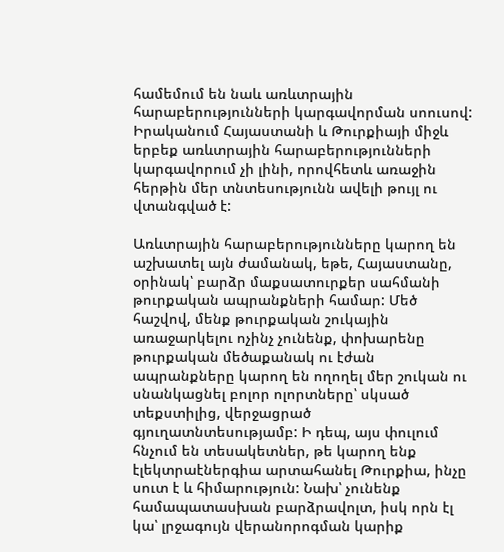համեմում են նաև առևտրային հարաբերությունների կարգավորման սոուսով: Իրականում Հայաստանի և Թուրքիայի միջև երբեք առևտրային հարաբերությունների կարգավորում չի լինի, որովհետև առաջին հերթին մեր տնտեսությունն ավելի թույլ ու վտանգված է:

Առևտրային հարաբերությունները կարող են աշխատել այն ժամանակ, եթե, Հայաստանը, օրինակ՝ բարձր մաքսատուրքեր սահմանի թուրքական ապրանքների համար: Մեծ հաշվով, մենք թուրքական շուկային առաջարկելու ոչինչ չունենք, փոխարենը թուրքական մեծաքանակ ու էժան ապրանքները կարող են ողողել մեր շուկան ու սնանկացնել բոլոր ոլորտները՝ սկսած տեքստիլից, վերջացրած գյուղատնտեսությամբ: Ի դեպ, այս փուլում հնչում են տեսակետներ, թե կարող ենք էլեկտրաէներգիա արտահանել Թուրքիա, ինչը սուտ է և հիմարություն: Նախ՝ չունենք համապատասխան բարձրավոլտ, իսկ որն էլ կա՝ լրջագույն վերանորոգման կարիք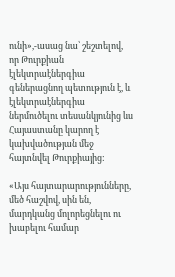ունի»,-ասաց նա՝ շեշտելով, որ Թուրքիան էլեկտրաէներգիա գեներացնող պետություն է, և էլեկտրաէներգիա ներմուծելու տեսանկյունից ևս Հայաստանը կարող է կախվածության մեջ հայտնվել Թուրքիայից:

«Այս հայտարարությունները, մեծ հաշվով, սին են, մարդկանց մոլորեցնելու ու խաբելու համար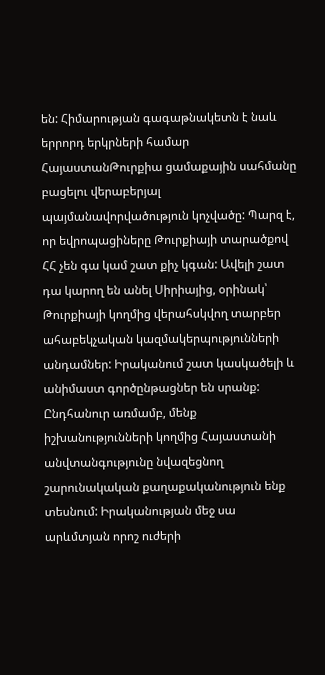են: Հիմարության գագաթնակետն է նաև երրորդ երկրների համար ՀայաստանԹուրքիա ցամաքային սահմանը բացելու վերաբերյալ պայմանավորվածություն կոչվածը: Պարզ է, որ եվրոպացիները Թուրքիայի տարածքով ՀՀ չեն գա կամ շատ քիչ կգան: Ավելի շատ դա կարող են անել Սիրիայից, օրինակ՝ Թուրքիայի կողմից վերահսկվող տարբեր ահաբեկչական կազմակերպությունների անդամներ: Իրականում շատ կասկածելի և անիմաստ գործընթացներ են սրանք: Ընդհանուր առմամբ, մենք իշխանությունների կողմից Հայաստանի անվտանգությունը նվազեցնող շարունակական քաղաքականություն ենք տեսնում: Իրականության մեջ սա արևմտյան որոշ ուժերի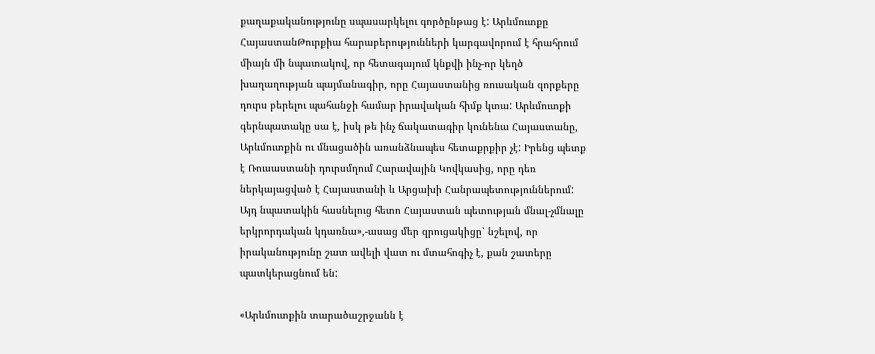քաղաքականությունը սպասարկելու գործընթաց է: Արևմուտքը ՀայաստանԹուրքիա հարաբերությունների կարգավորում է հրահրում միայն մի նպատակով, որ հետագայում կնքվի ինչ-որ կեղծ խաղաղության պայմանագիր, որը Հայաստանից ռուսական զորքերը դուրս բերելու պահանջի համար իրավական հիմք կտա: Արևմուտքի գերնպատակը սա է, իսկ թե ինչ ճակատագիր կունենա Հայաստանը, Արևմուտքին ու մնացածին առանձնապես հետաքրքիր չէ: Իրենց պետք է Ռուսաստանի դուրսմղում Հարավային Կովկասից, որը դեռ ներկայացված է Հայաստանի և Արցախի Հանրապետություններում: Այդ նպատակին հասնելուց հետո Հայաստան պետության մնալ-չմնալը երկրորդական կդառնա»,-ասաց մեր զրուցակիցը՝ նշելով, որ իրականությունը շատ ավելի վատ ու մտահոգիչ է, քան շատերը պատկերացնում են:

«Արևմուտքին տարածաշրջանն է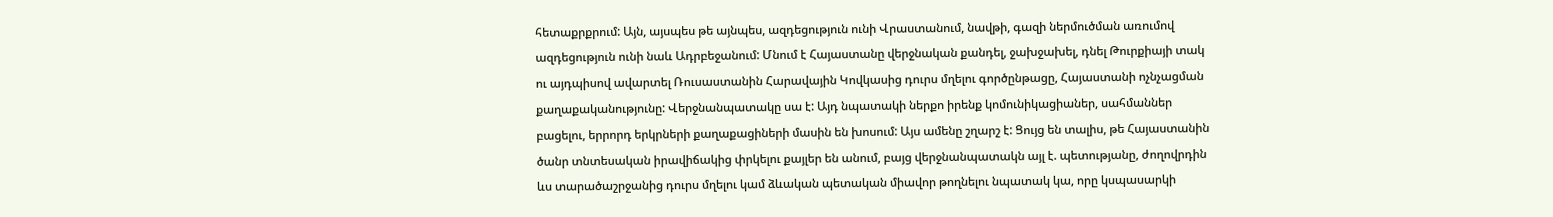հետաքրքրում: Այն, այսպես թե այնպես, ազդեցություն ունի Վրաստանում, նավթի, գազի ներմուծման առումով ազդեցություն ունի նաև Ադրբեջանում: Մնում է Հայաստանը վերջնական քանդել, ջախջախել, դնել Թուրքիայի տակ ու այդպիսով ավարտել Ռուսաստանին Հարավային Կովկասից դուրս մղելու գործընթացը, Հայաստանի ոչնչացման քաղաքականությունը: Վերջնանպատակը սա է: Այդ նպատակի ներքո իրենք կոմունիկացիաներ, սահմաններ բացելու, երրորդ երկրների քաղաքացիների մասին են խոսում: Այս ամենը շղարշ է: Ցույց են տալիս, թե Հայաստանին ծանր տնտեսական իրավիճակից փրկելու քայլեր են անում, բայց վերջնանպատակն այլ է. պետությանը, ժողովրդին ևս տարածաշրջանից դուրս մղելու կամ ձևական պետական միավոր թողնելու նպատակ կա, որը կսպասարկի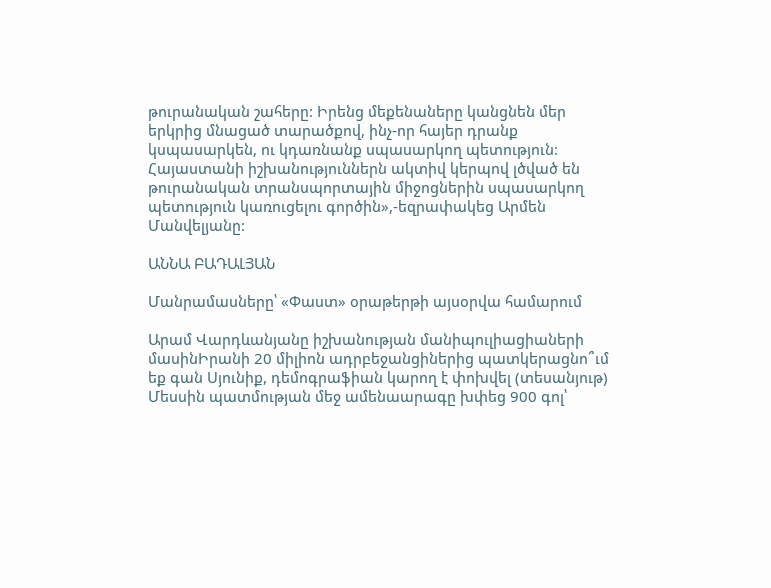թուրանական շահերը: Իրենց մեքենաները կանցնեն մեր երկրից մնացած տարածքով, ինչ-որ հայեր դրանք կսպասարկեն, ու կդառնանք սպասարկող պետություն: Հայաստանի իշխանություններն ակտիվ կերպով լծված են թուրանական տրանսպորտային միջոցներին սպասարկող պետություն կառուցելու գործին»,-եզրափակեց Արմեն Մանվելյանը:

ԱՆՆԱ ԲԱԴԱԼՅԱՆ

Մանրամասները՝ «Փաստ» օրաթերթի այսօրվա համարում

Արամ Վարդևանյանը իշխանության մանիպուլիացիաների մասինԻրանի 20 միլիոն ադրբեջանցիներից պատկերացնո՞ւմ եք գան Սյունիք, դեմոգրաֆիան կարող է փոխվել (տեսանյութ) Մեսսին պատմության մեջ ամենաարագը խփեց 900 գոլ՝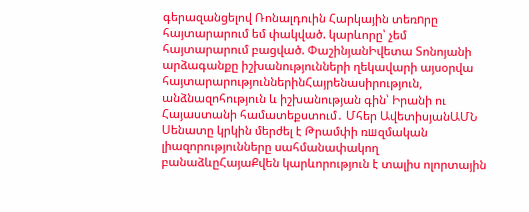գերազանցելով Ռոնալդուին Հարկային տեռnրը հայտարարում եմ փակված. կարևորը՝ չեմ հայտարարում բացված. ՓաշինյանԻվետա Տոնոյանի արձագանքը իշխանությունների ղեկավարի այսօրվա հայտարարություններինՀայրենասիրություն, անձնազոհություն և իշխանության գին՝ Իրանի ու Հայաստանի համատեքստում․ Մհեր ԱվետիսյանԱՄՆ Սենատը կրկին մերժել է Թրամփի ռшզմական լիազորությունները սահմանափակող բանաձևըՀայաՔվեն կարևորություն է տալիս ոլորտային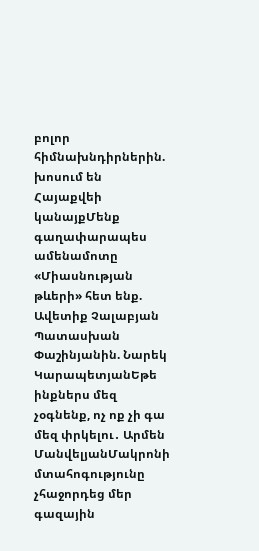բոլոր հիմնախնդիրներին. խոսում են Հայաքվեի կանայքՄենք գաղափարապես ամենամոտը «Միասնության թևերի» հետ ենք. Ավետիք Չալաբյան Պատասխան Փաշինյանին. Նարեկ ԿարապետյանԵթե ինքներս մեզ չօգնենք, ոչ ոք չի գա մեզ փրկելու․ Արմեն ՄանվելյանՄակրոնի մտահոգությունը չհաջորդեց մեր գազային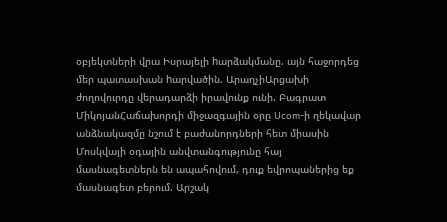օբյեկտների վրա Իսրայելի hարձակմանը. այն հաջորդեց մեր պատասխան hարվածին. ԱրաղչիԱրցախի ժողովուրդը վերադարձի իրավունք ունի. Բագրատ ՄիկոյանՀաճախորդի միջազգային օրը Ucom-ի ղեկավար անձնակազմը նշում է բաժանորդների հետ միասին Մոսկվայի օդային անվտանգությունը հայ մասնագետներն են ապահովում, դուք եվրոպաներից եք մասնագետ բերում. Արշակ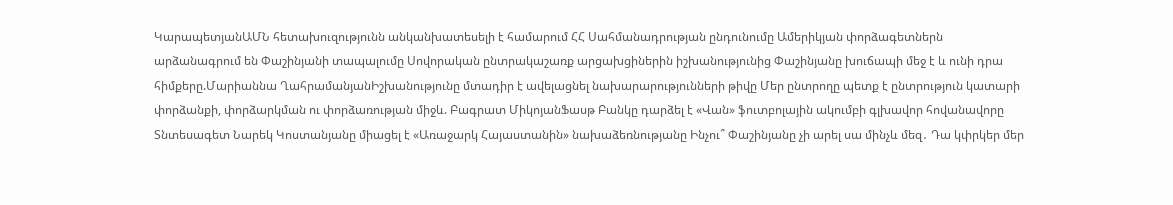ԿարապետյանԱՄՆ հետախուզությունն անկանխատեսելի է համարում ՀՀ Սահմանադրության ընդունումը Ամերիկյան փորձագետներն արձանագրում են Փաշինյանի տապալումը Սովորական ընտրակաշառք արցախցիներին իշխանությունից Փաշինյանը խուճապի մեջ է և ունի դրա հիմքերը.Մարիաննա ՂահրամանյանԻշխանությունը մտադիր է ավելացնել նախարարությունների թիվը Մեր ընտրողը պետք է ընտրություն կատարի փորձանքի, փորձարկման ու փորձառության միջև. Բագրատ ՄիկոյանՖասթ Բանկը դարձել է «Վան» ֆուտբոլային ակումբի գլխավոր հովանավորը Տնտեսագետ Նարեկ Կոստանյանը միացել է «Առաջարկ Հայաստանին» նախաձեռնությանը Ինչու՞ Փաշինյանը չի արել սա մինչև մեզ․ Դա կփրկեր մեր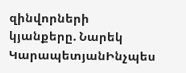զինվորների կյանքերը. Նարեկ ԿարապետյանԻնչպես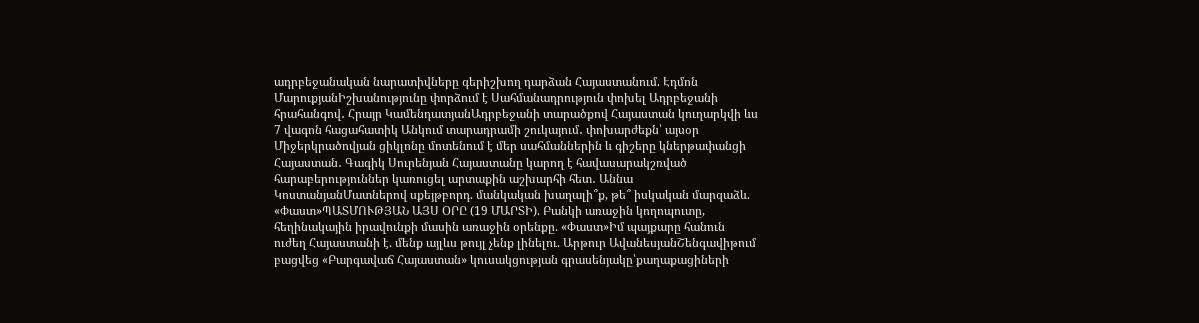ադրբեջանական նարատիվները գերիշխող դարձան Հայաստանում. Էդմոն ՄարուքյանԻշխանությունը փորձում է Սահմանադրություն փոխել Ադրբեջանի հրահանգով․ Հրայր ԿամենդատյանԱդրբեջանի տարածքով Հայաստան կուղարկվի ևս 7 վագոն հացահատիկ Անկում տարադրամի շուկայում․ փոխարժեքն՝ այսօր Միջերկրածովյան ցիկլոնը մոտենում է մեր սահմաններին և գիշերը կներթափանցի Հայաստան․ Գագիկ Սուրենյան Հայաստանը կարող է հավասարակշռված հարաբերություններ կառուցել արտաքին աշխարհի հետ․ Աննա ԿոստանյանՄատներով սքեյթբորդ. մանկական խաղալի՞ք, թե՞ իսկական մարզաձև. «Փաստ»ՊԱՏՄՈՒԹՅԱՆ ԱՅՍ ՕՐԸ (19 ՄԱՐՏԻ). Բանկի առաջին կողոպուտը, հեղինակային իրավունքի մասին առաջին օրենքը. «Փաստ»Իմ պայքարը հանուն ուժեղ Հայաստանի է. մենք այլևս թույլ չենք լինելու. Արթուր ԱվանեսյանՇենգավիթում բացվեց «Բարգավաճ Հայաստան» կուսակցության գրասենյակը՝քաղաքացիների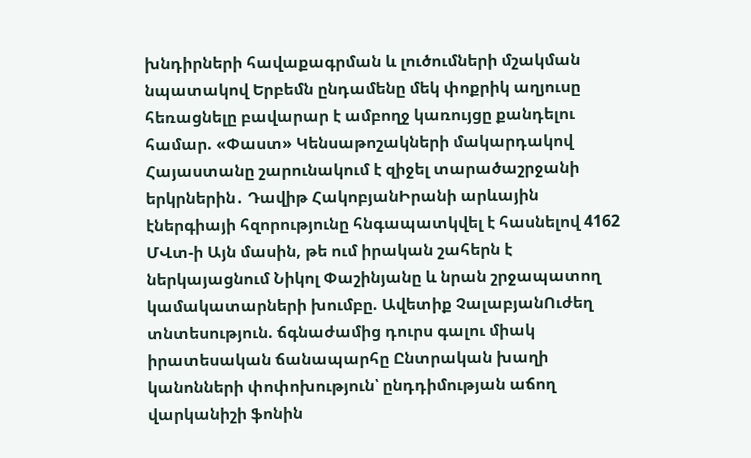խնդիրների հավաքագրման և լուծումների մշակման նպատակով Երբեմն ընդամենը մեկ փոքրիկ աղյուսը հեռացնելը բավարար է ամբողջ կառույցը քանդելու համար. «Փաստ» Կենսաթոշակների մակարդակով Հայաստանը շարունակում է զիջել տարածաշրջանի երկրներին․ Դավիթ ՀակոբյանԻրանի արևային էներգիայի հզորությունը հնգապատկվել է հասնելով 4162 ՄՎտ-ի Այն մասին, թե ում իրական շահերն է ներկայացնում Նիկոլ Փաշինյանը և նրան շրջապատող կամակատարների խումբը. Ավետիք ՉալաբյանՈւժեղ տնտեսություն. ճգնաժամից դուրս գալու միակ իրատեսական ճանապարհը Ընտրական խաղի կանոնների փոփոխություն՝ ընդդիմության աճող վարկանիշի ֆոնին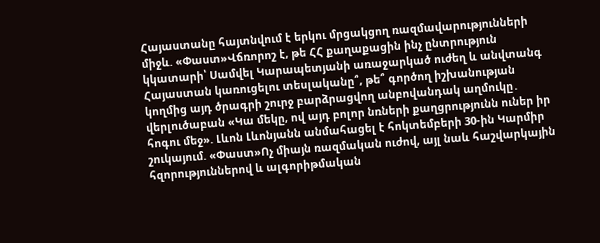Հայաստանը հայտնվում է երկու մրցակցող ռազմավարությունների միջև. «Փաստ»Վճռորոշ է, թե ՀՀ քաղաքացին ինչ ընտրություն կկատարի՝ Սամվել Կարապետյանի առաջարկած ուժեղ և անվտանգ Հայաստան կառուցելու տեսլականը՞, թե՞ գործող իշխանության կողմից այդ ծրագրի շուրջ բարձրացվող անբովանդակ աղմուկը․ վերլուծաբան «Կա մեկը, ով այդ բոլոր նռների քաղցրությունն ուներ իր հոգու մեջ». Լևոն Լևոնյանն անմահացել է հոկտեմբերի 30-ին Կարմիր շուկայում. «Փաստ»Ոչ միայն ռազմական ուժով, այլ նաև հաշվարկային հզորություններով և ալգորիթմական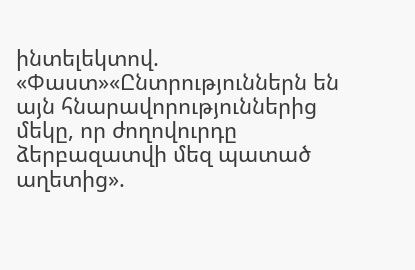ինտելեկտով. «Փաստ»«Ընտրություններն են այն հնարավորություններից մեկը, որ ժողովուրդը ձերբազատվի մեզ պատած աղետից».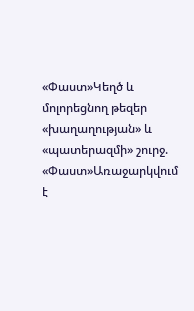«Փաստ»Կեղծ և մոլորեցնող թեզեր «խաղաղության» և «պատերազմի» շուրջ. «Փաստ»Առաջարկվում է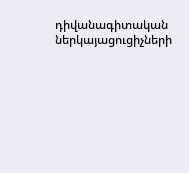դիվանագիտական ներկայացուցիչների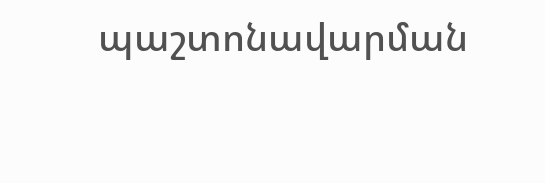պաշտոնավարման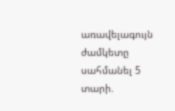առավելագույն ժամկետը սահմանել 5 տարի.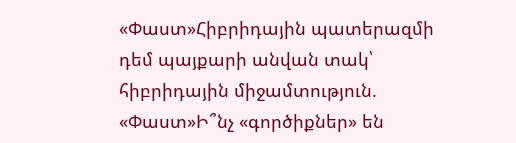«Փաստ»Հիբրիդային պատերազմի դեմ պայքարի անվան տակ՝ հիբրիդային միջամտություն. «Փաստ»Ի՞նչ «գործիքներ» են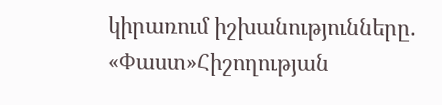կիրառում իշխանությունները. «Փաստ»Հիշողության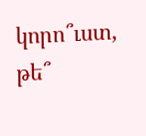կորո՞ւստ, թե՞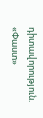դիտավորություն. «Փաստ»